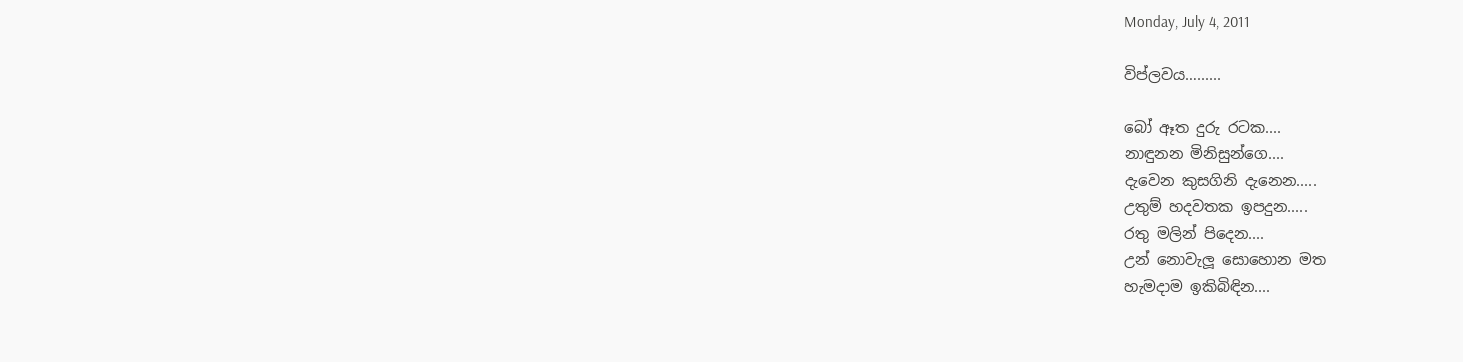Monday, July 4, 2011

විප්ලවය…......

බෝ ඈත දුරු රටක....
නාඳුනන මිනිසුන්ගෙ....
දැවෙන කුසගිනි දැනෙන.....
උතුම් හදවතක ඉපදුන.....
රතු මලින් පිදෙන....
උන් නොවැලූ සොහොන මත
හැමදාම ඉකිබිඳින....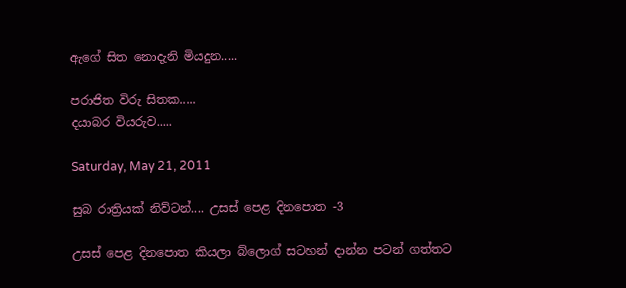ඇගේ සිත නොදැනි මියදුන.....

පරාජිත විරු සිතක.....
දයාබර වියරුව.....

Saturday, May 21, 2011

සුබ රාත්‍රියක් නිව්ටන්.... උසස් පෙළ දිනපොත -3

උසස් පෙළ දිනපොත කියලා බ්ලොග් සටහන් දාන්න පටන් ගත්තට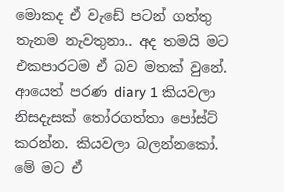මොකද ඒ වැඩේ පටන් ගත්තු තැනම නැවතුනා.. අද තමයි මට එකපාරටම ඒ බව මතක් වුනේ. ආයෙත් පරණ diary 1 කියවලා නිසදැසක් තෝරගත්තා පෝස්ට් කරන්න. කියවලා බලන්නකෝ. මේ මට ඒ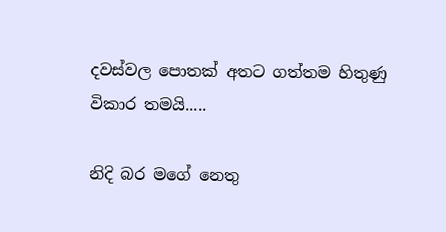දවස්වල පොතක් අතට ගත්තම හිතුණු විකාර තමයි.....

නිදි බර මගේ නෙතු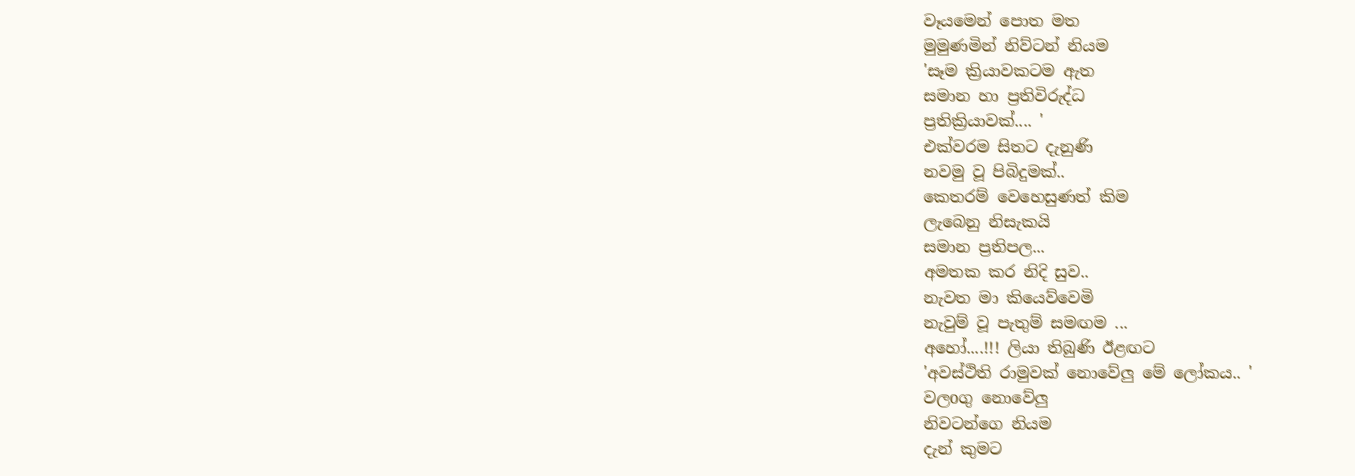වෑයමෙන් පොත මත
මුමුණමින් නිව්ටන් නියම
'සෑම ක්‍රියාවකටම ඇත
සමාන හා ප්‍රතිවිරුද්ධ
ප්‍රතික්‍රියාවක්.... '
එක්වරම සිතට දැනුණි
නවමු වූ පිබිදුමක්..
කෙතරම් වෙහෙසුණත් කිම
ලැබෙනු නිසැකයි
සමාන ප්‍රතිපල...
අමතක කර නිදි සුව..
නැවත මා කියෙව්වෙමි
නැවුම් වූ පැතුම් සමඟම ...
අහෝ....!!! ලියා තිබුණි ඊළඟට
'අවස්ථිති රාමුවක් නොවේලු මේ ලෝකය.. '
වලoගු නොවේලු
නිවටන්ගෙ නියම
දැන් කුමට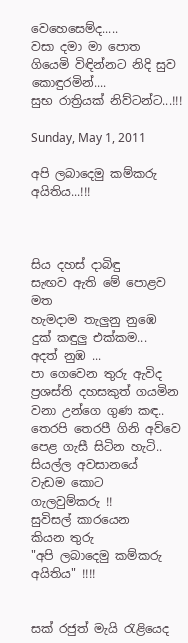වෙහෙසෙම්ද.....
වසා දමා මා පොත
ගියෙමි විඳින්නට නිදි සුව
කොඳුරමින්....
සුභ රාත්‍රියක් නිව්ටන්ට...!!!

Sunday, May 1, 2011

අපි ලබාදෙමු කම්කරු අයිතිය...!!!



සිය දහස් දාබිඳු
සැඟව ඇති මේ පොළව මත
හැමදාම තැලුනු නුඹෙ
දුක් කඳුලු එක්කම...
අදත් නුඹ ...
පා ගෙවෙන තුරු ඇවිද
ප්‍රශස්ති දහසකුත් ගයමින
වනා උන්ගෙ ගුණ කඳ..
තෙරපි තෙරපී ගිනි අව්වෙ
පෙළ ගැසී සිටින හැටි..
සියල්ල අවසානයේ
වැඩම කොට
ගැලවුම්කරු !!
සුවිසල් කාරයෙන
කියන තුරු
"අපි ලබාදෙමු කම්කරු අයිතිය" !!!!


සක් රජුත් මැයි රැළියෙද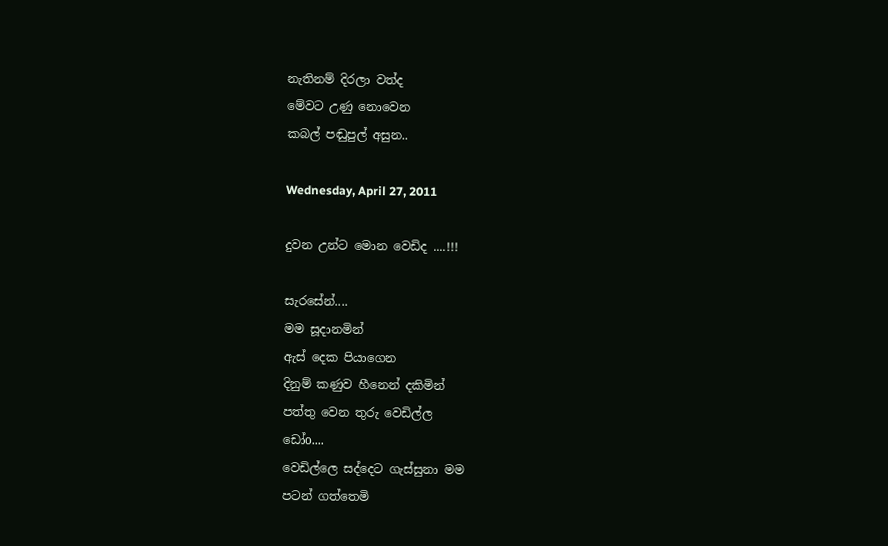නැතිනම් දිරලා වත්ද
මේවට උණු නොවෙන
කබල් පඬුපුල් අසුන..

Wednesday, April 27, 2011

දුවන උන්ට මොන වෙඩිද ....!!!

සැරසේන්....
මම සූදානමින්
ඇස් දෙක පියාගෙන
දිනුම් කණුව හීනෙන් දකිමින්
පත්තු වෙන තුරු වෙඩිල්ල
ඩෝo....
වෙඩිල්ලෙ සද්දෙට ගැස්සුනා මම
පටන් ගත්තෙමි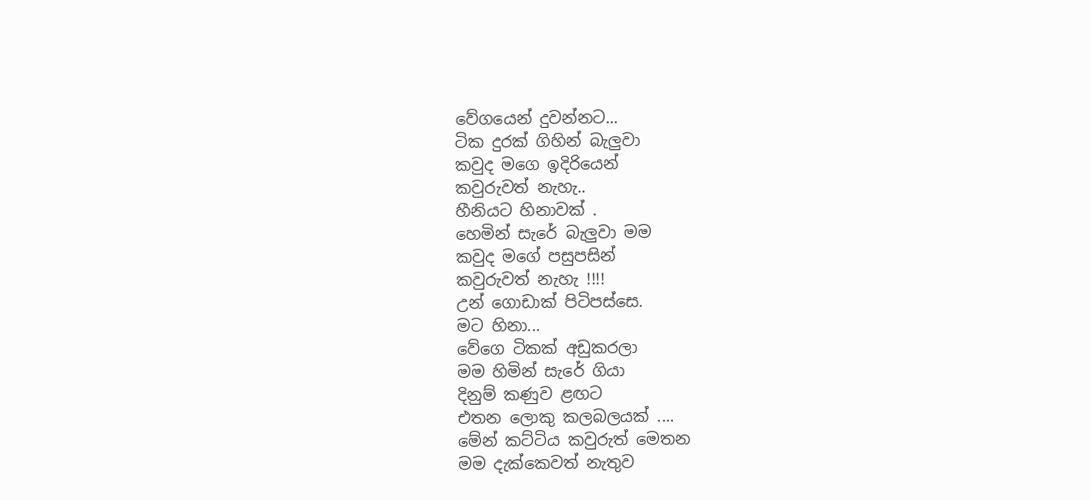වේගයෙන් දුවන්නට...
ටික දුරක් ගිහින් බැලුවා
කවුද මගෙ ඉදිරියෙන්
කවුරුවත් නැහැ..
හීනියට හිනාවක් .
හෙමින් සැරේ බැලුවා මම
කවුද මගේ පසුපසින්
කවුරුවත් නැහැ !!!!
උන් ගොඩාක් පිටිපස්සෙ.
මට හිනා...
වේගෙ ටිකක් අඩුකරලා
මම හිමින් සැරේ ගියා
දිනුම් කණුව ළඟට
එතන ලොකු කලබලයක් ....
මේන් කට්ටිය කවුරුත් මෙතන
මම දැක්කෙවත් නැතුව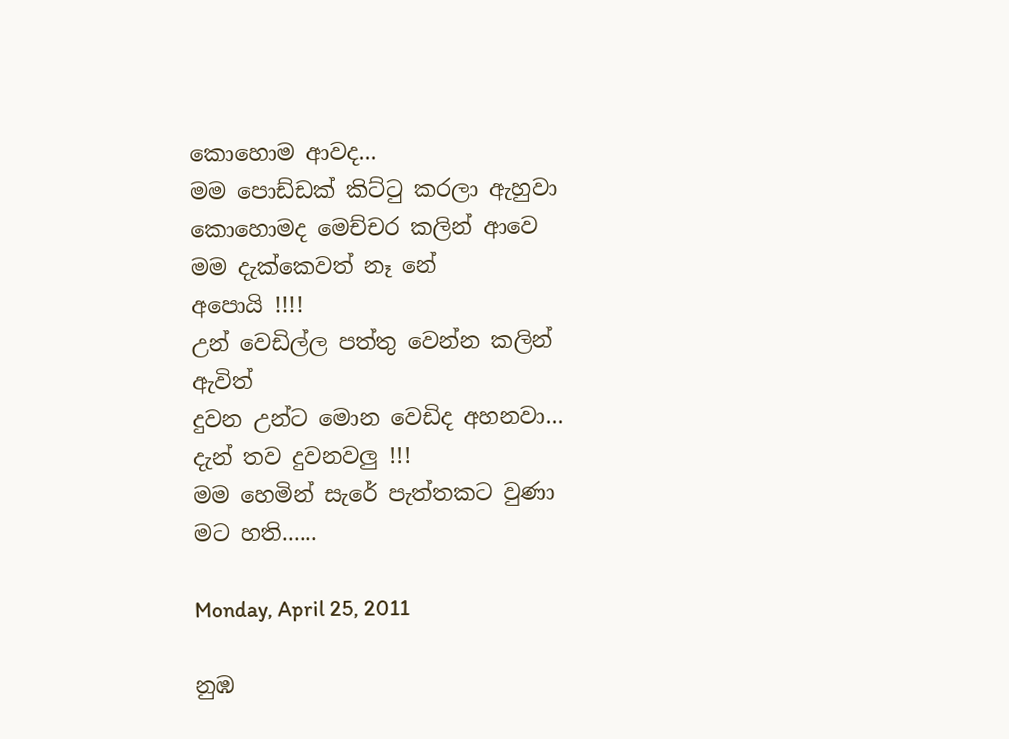කොහොම ආවද...
මම පොඩ්ඩක් කිට්ටු කරලා ඇහුවා
කොහොමද මෙච්චර කලින් ආවෙ
මම දැක්කෙවත් නෑ නේ
අපොයි !!!!
උන් වෙඩිල්ල පත්තු වෙන්න කලින් ඇවිත්
දුවන උන්ට මොන වෙඩිද අහනවා...
දැන් තව දුවනවලු !!!
මම හෙමින් සැරේ පැත්තකට වුණා
මට හති......

Monday, April 25, 2011

නුඹ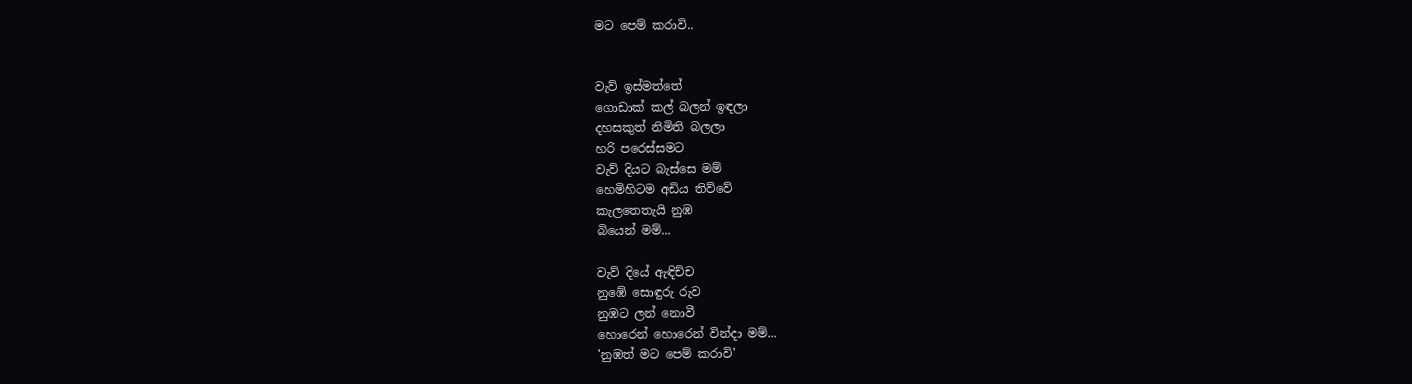මට පෙම් කරාවි..


වැව් ඉස්මත්තේ
ගොඩාක් කල් බලන් ඉඳලා
දහසකුත් නිමිති බලලා
හරි පරෙස්සමට
වැව් දියට බැස්සෙ මම්
හෙමිහිටම අඩිය තිව්වේ
කැලතෙතැයි නුඹ
බියෙන් මම්...

වැව් දියේ ඇඳිච්ච
නුඹේ සොඳුරු රුව
නුඹට ලන් නොවී
හොරෙන් හොරෙන් වින්දා මම්...
'නුඹත් මට පෙම් කරාවි'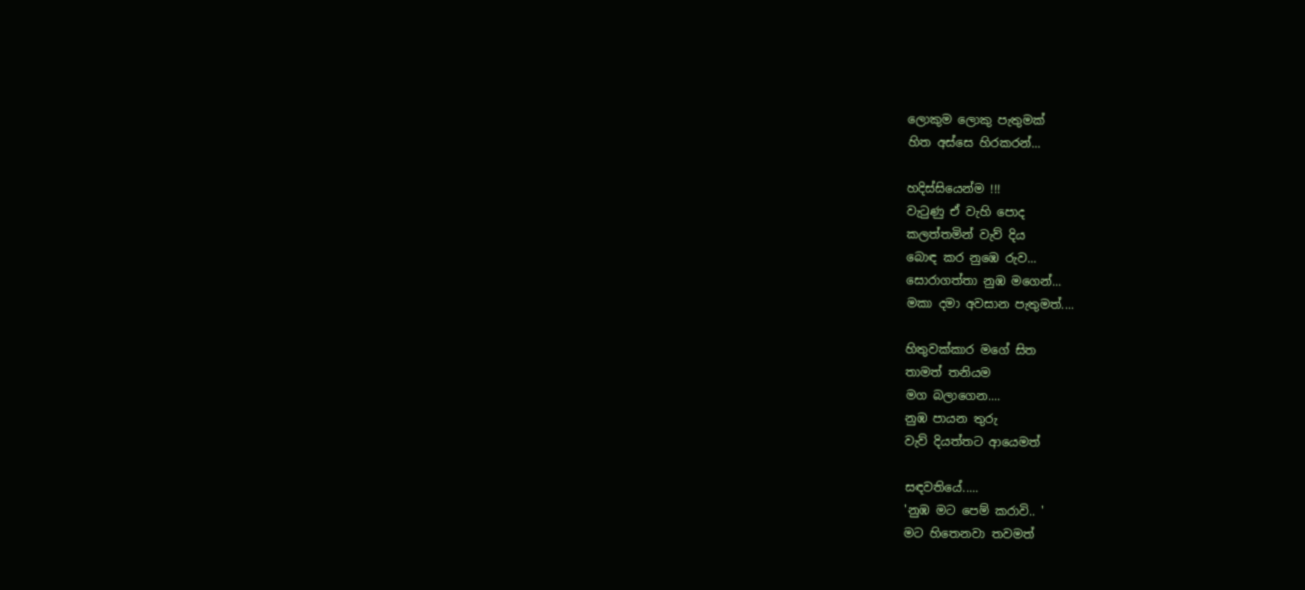ලොකුම ලොකු පැතුමක්
හිත අස්සෙ හිරකරන්...

හදිස්සියෙන්ම !!!
වැටුණු ඒ වැහි පොද
කලත්තමින් වැව් දිය
බොඳ කර නුඹෙ රුව...
සොරාගත්තා නුඹ මගෙන්...
මකා දමා අවසාන පැතුමත්....

හිතුවක්කාර මගේ සිත
තාමත් තනියම
මග බලාගෙන....
නුඹ පායන තුරු
වැව් දියත්තට ආයෙමත්

සඳවතියේ.....
'නුඹ මට පෙම් කරාවි.. '
මට හිතෙනවා තවමත්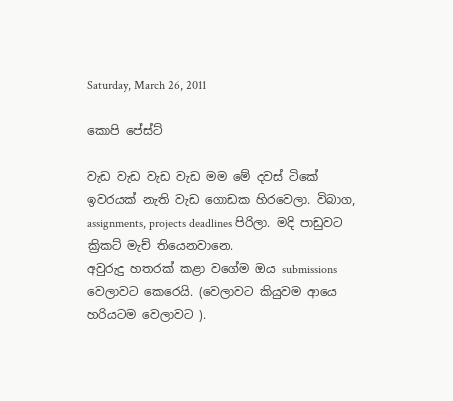Saturday, March 26, 2011

කොපි පේස්ට්

වැඩ වැඩ වැඩ වැඩ මම මේ දවස් ටිකේ ඉවරයක් නැති වැඩ ගොඩක හිරවෙලා. විබාග, assignments, projects deadlines පිරිලා. මදි පාඩුවට ක්‍රිකට් මැච් තියෙනවානෙ.
අවුරුදු හතරක් කළා වගේම ඔය submissions වෙලාවට කෙරෙයි. (වෙලාවට කියුවම ආයෙ හරියටම වෙලාවට ).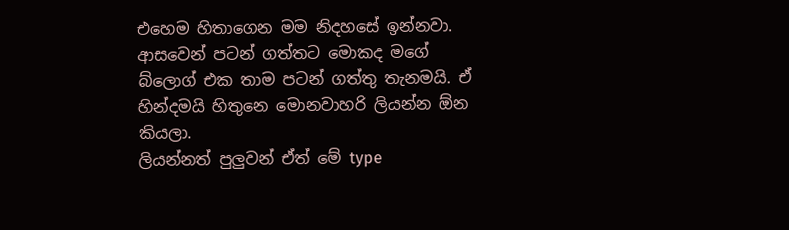එහෙම හිතාගෙන මම නිදහසේ ඉන්නවා.
ආසවෙන් පටන් ගත්තට මොකද මගේ බ්ලොග් එක තාම පටන් ගත්තු තැනමයි. ඒ හින්දමයි හිතුනෙ මොනවාහරි ලියන්න ඕන කියලා.
ලියන්නත් පුලුවන් ඒත් මේ type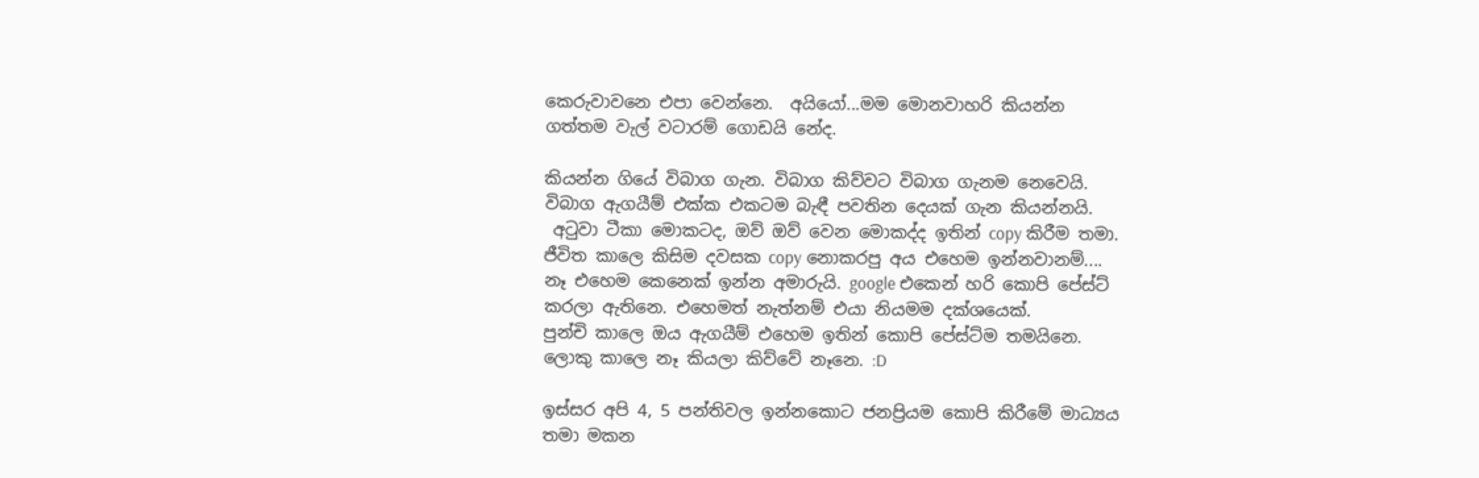කෙරුවාවනෙ එපා වෙන්නෙ.  අයියෝ...මම මොනවාහරි කියන්න ගත්තම වැල් වටාරම් ගොඩයි නේද.

කියන්න ගියේ විබාග ගැන. විබාග කිව්වට විබාග ගැනම නෙවෙයි. විබාග ඇගයීම් එක්ක එකටම බැඳී පවතින දෙයක් ගැන කියන්නයි.
 අටුවා ටීකා මොකටද, ඔව් ඔව් වෙන මොකද්ද ඉතින් copy කිරීම තමා. ජීවිත කාලෙ කිසිම දවසක copy නොකරපු අය එහෙම ඉන්නවානම්....
නෑ එහෙම කෙනෙක් ඉන්න අමාරුයි. google එකෙන් හරි කොපි පේස්ට් කරලා ඇතිනෙ. එහෙමත් නැත්නම් එයා නියමම දක්ශයෙක්.
පුන්චි කාලෙ ඔය ඇගයීම් එහෙම ඉතින් කොපි පේස්ට්ම තමයිනෙ. ලොකු කාලෙ නෑ කියලා කිව්වේ නෑනෙ. :D

ඉස්සර අපි 4, 5 පන්තිවල ඉන්නකොට ජනප්‍රියම කොපි කිරීමේ මාධ්‍යය තමා මකන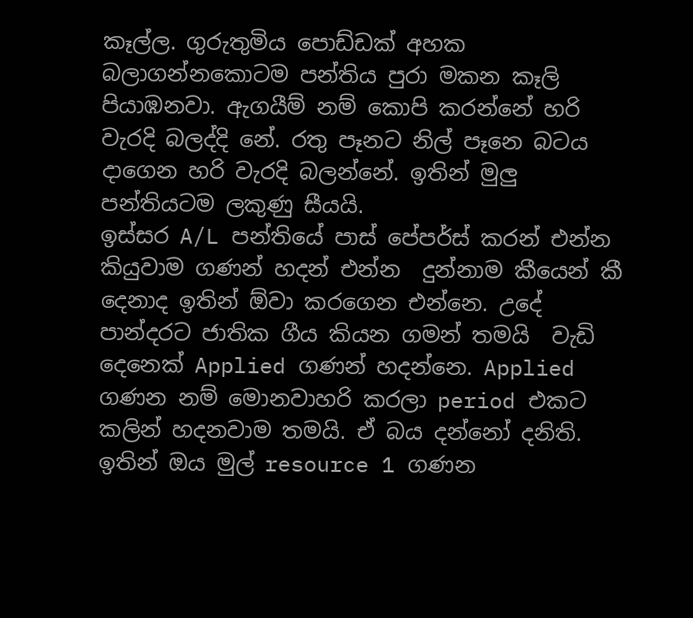කෑල්ල. ගුරුතුමිය පොඩ්ඩක් අහක බලාගන්නකොටම පන්තිය පුරා මකන කෑලි පියාඹනවා. ඇගයීම් නම් කොපි කරන්නේ හරි වැරදි බලද්දි නේ. රතු පෑනට නිල් පෑනෙ බටය දාගෙන හරි වැරදි බලන්නේ. ඉතින් මුලු පන්තියටම ලකුණු සීයයි.
ඉස්සර A/L පන්තියේ පාස් පේපර්ස් කරන් එන්න කියුවාම ගණන් හදන් එන්න  දුන්නාම කීයෙන් කී දෙනාද ඉතින් ඕවා කරගෙන එන්නෙ. උදේ පාන්දරට ජාතික ගීය කියන ගමන් තමයි  වැඩි දෙනෙක් Applied ගණන් හදන්නෙ. Applied ගණන නම් මොනවාහරි කරලා period එකට කලින් හදනවාම තමයි. ඒ බය දන්නෝ දනිති.
ඉතින් ඔය මුල් resource 1 ගණන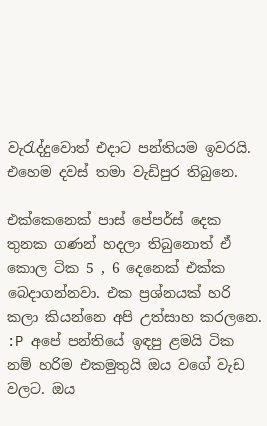වැරැද්දුවොත් එදාට පන්තියම ඉවරයි.  එහෙම දවස් තමා වැඩිපුර තිබුනෙ.

එක්කෙනෙක් පාස් පේපර්ස් දෙක තුනක ගණන් හදලා තිබුනොත් ඒ කොල ටික 5 , 6 දෙනෙක් එක්ක බෙදාගන්නවා. එක ප්‍රශ්නයක් හරි කලා කියන්නෙ අපි උත්සාහ කරලනෙ. :P අපේ පන්තියේ ඉඳපු ළමයි ටික නම් හරිම එකමුතුයි ඔය වගේ වැඩ වලට. ඔය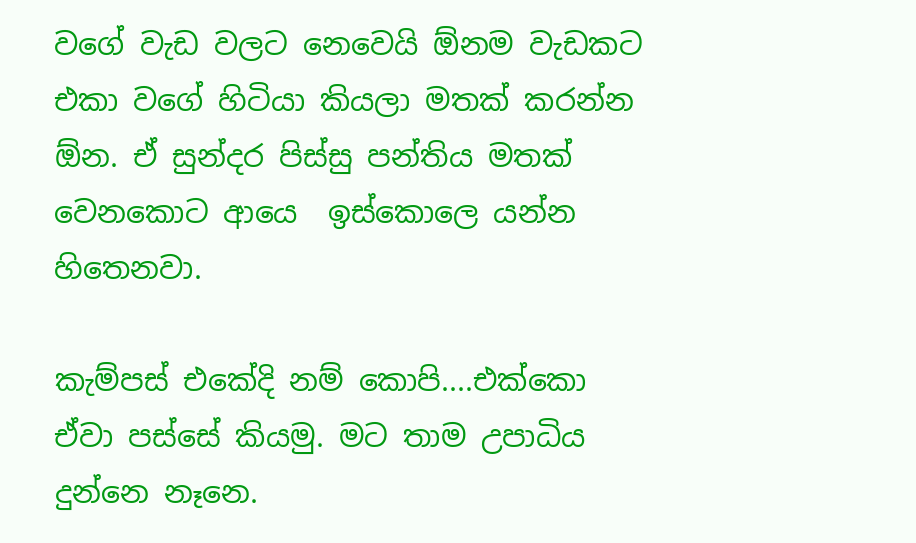වගේ වැඩ වලට නෙවෙයි ඕනම වැඩකට එකා වගේ හිටියා කියලා මතක් කරන්න ඕන. ඒ සුන්දර පිස්සු පන්තිය මතක් වෙනකොට ආයෙ  ඉස්කොලෙ යන්න හිතෙනවා.

කැම්පස් එකේදි නම් කොපි....එක්කො ඒවා පස්සේ කියමු. මට තාම උපාධිය දුන්නෙ නෑනෙ.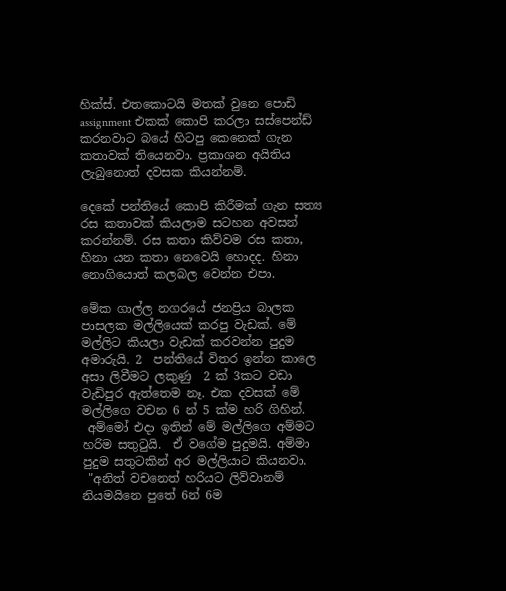හික්ස්. එතකොටයි මතක් වුනෙ පොඩි assignment එකක් කොපි කරලා සස්පෙන්ඩ් කරනවාට බයේ හිටපු කෙනෙක් ගැන කතාවක් තියෙනවා. ප්‍රකාශන අයිතිය ලැබුනොත් දවසක කියන්නම්.

දෙකේ පන්තියේ කොපි කිරීමක් ගැන සත්‍ය රස කතාවක් කියලාම සටහන අවසන් කරන්නම්. රස කතා කිව්වම රස කතා, හිනා යන කතා නෙවෙයි හොදද. හිනා නොගියොත් කලබල වෙන්න එපා.

මේක ගාල්ල නගරයේ ජනප්‍රිය බාලක පාසලක මල්ලියෙක් කරපු වැඩක්. මේ මල්ලිට කියලා වැඩක් කරවන්න පුදුම අමාරුයි. 2  පන්තියේ විතර ඉන්න කාලෙ අසා ලිවීමට ලකුණු  2 ක් 3කට වඩා වැඩිපුර ඇත්තෙම නෑ. එක දවසක් මේ මල්ලිගෙ වචන 6 න් 5 ක්ම හරි ගිහින්.
 අම්මෝ එදා ඉතින් මේ මල්ලිගෙ අම්මට හරිම සතුටුයි.  ඒ වගේම පුදුමයි. අම්මා පුදුම සතුටකින් අර මල්ලියාට කියනවා.
 "අනිත් වචනෙත් හරියට ලිව්වානම් නියමයිනෙ පුතේ 6න් 6ම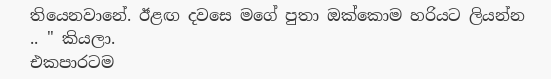තියෙනවානේ. ඊළඟ දවසෙ මගේ පුතා ඔක්කොම හරියට ලියන්න .. " කියලා.
එකපාරටම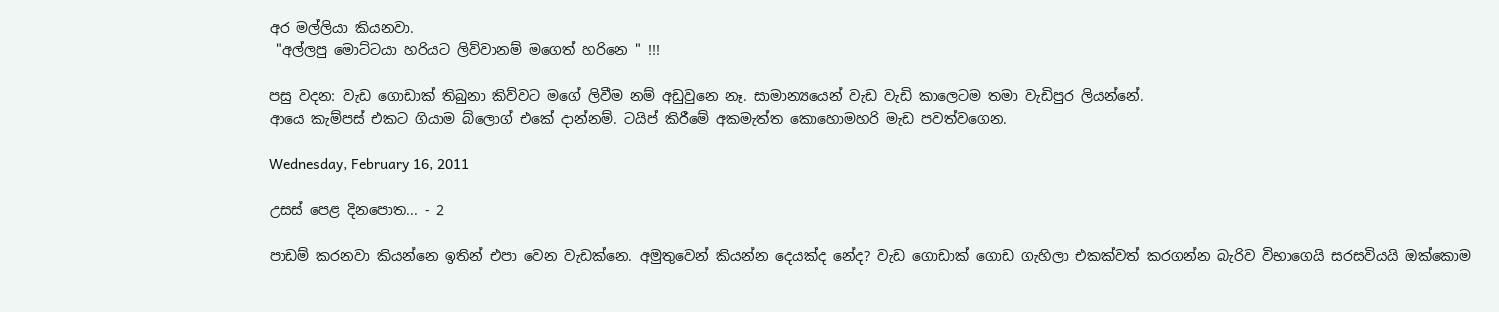අර මල්ලියා කියනවා.
 "අල්ලපු මොට්ටයා හරියට ලිව්වානම් මගෙත් හරිනෙ " !!!

පසු වදන: වැඩ ගොඩාක් තිබුනා කිව්වට මගේ ලිවීම නම් අඩුවුනෙ නෑ. සාමාන්‍යයෙන් වැඩ වැඩි කාලෙටම තමා වැඩිපුර ලියන්නේ.
ආයෙ කැම්පස් එකට ගියාම බ්ලොග් එකේ දාන්නම්. ටයිප් කිරීමේ අකමැත්ත කොහොමහරි මැඩ පවත්වගෙන.

Wednesday, February 16, 2011

උසස් පෙළ දිනපොත... - 2

පාඩම් කරනවා කියන්නෙ ඉතින් එපා වෙන වැඩක්නෙ. අමුතුවෙන් කියන්න දෙයක්ද නේද? වැඩ ගොඩාක් ගොඩ ගැහිලා එකක්වත් කරගන්න බැරිව විභාගෙයි සරසවියයි ඔක්කොම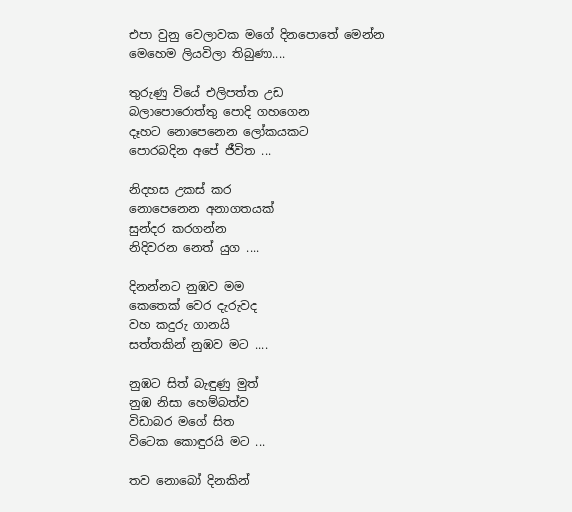එපා වුනු වෙලාවක මගේ දිනපොතේ මෙන්න මෙහෙම ලියවිලා තිබුණා....

තුරුණු වියේ එලිපත්ත උඩ
බලාපොරොත්තු පොදි ගහගෙන
දෑහට නොපෙනෙන ලෝකයකට
පොරබදින අපේ ජීවිත ...

නිදහස උකස් කර
නොපෙනෙන අනාගතයක්
සුන්දර කරගන්න
නිදිවරන නෙත් යුග ....

දිනන්නට නුඹව මම
කෙතෙක් වෙර දැරුවද
වහ කදුරු ගානයි
සත්තකින් නුඹව මට ....

නුඹට සිත් බැඳුණු මුත්
නුඹ නිසා හෙම්බත්ව
විඩාබර මගේ සිත
විටෙක කොඳුරයි මට ...

තව නොබෝ දිනකින්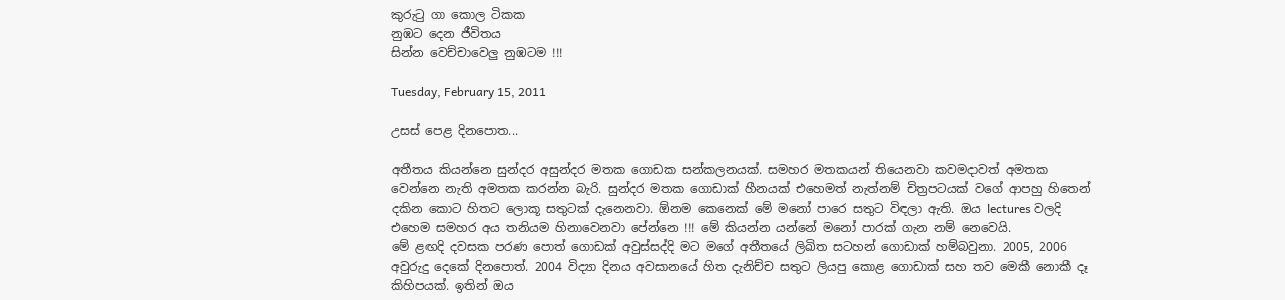කුරුටු ගා කොල ටිකක
නුඹට දෙන ජීවිතය
සින්න වෙච්චාවෙලු නුඹටම !!!

Tuesday, February 15, 2011

උසස් පෙළ දිනපොත...

අතීතය කියන්නෙ සුන්දර අසුන්දර මතක ගොඩක සන්කලනයක්. සමහර මතකයන් තියෙනවා කවමදාවත් අමතක වෙන්නෙ නැති අමතක කරන්න බැරි. සුන්දර මතක ගොඩාක් හීනයක් එහෙමත් නැත්නම් චිත්‍රපටයක් වගේ ආපහු හිතෙන් දකින කොට හිතට ලොකූ සතුටක් දැනෙනවා. ඕනම කෙනෙක් මේ මනෝ පාරෙ සතුට විඳලා ඇති. ඔය lectures වලදි එහෙම සමහර අය තනියම හිනාවෙනවා පේන්නෙ !!! මේ කියන්න යන්නේ මනෝ පාරක් ගැන නම් නෙවෙයි.
මේ ළඟදි දවසක පරණ පොත් ගොඩක් අවුස්සද්දි මට මගේ අතීතයේ ලිඛිත සටහන් ගොඩාක් හම්බවුනා. 2005, 2006 අවුරුදු දෙකේ දිනපොත්. 2004 විද්‍යා දිනය අවසානයේ හිත දැනිච්ච සතුට ලියපු කොළ ගොඩාක් සහ තව මෙකී නොකී දෑ කිහිපයක්. ඉතින් ඔය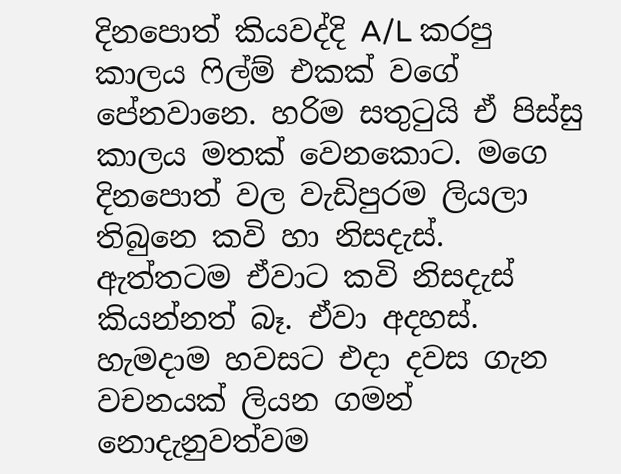දිනපොත් කියවද්දි A/L කරපු කාලය ෆිල්ම් එකක් වගේ පේනවානෙ. හරිම සතුටුයි ඒ පිස්සු කාලය මතක් වෙනකොට. මගෙ දිනපොත් වල වැඩිපුරම ලියලා තිබුනෙ කවි හා නිසදැස්. ඇත්තටම ඒවාට කවි නිසදැස් කියන්නත් බෑ. ඒවා අදහස්. හැමදාම හවසට එදා දවස ගැන වචනයක් ලියන ගමන් නොදැනුවත්වම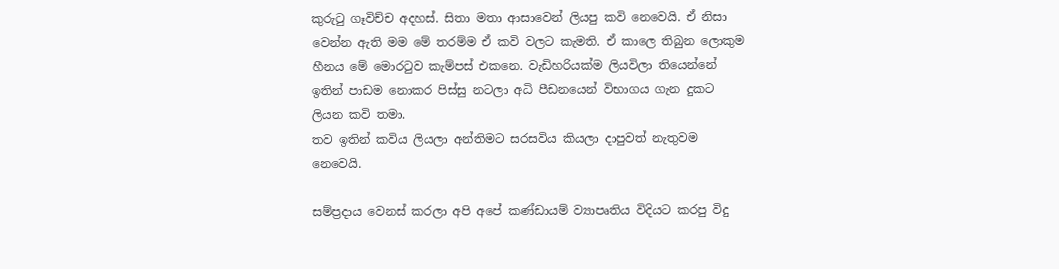කුරුටු ගෑවිච්ච අදහස්. සිතා මතා ආසාවෙන් ලියපු කවි නෙවෙයි. ඒ නිසා වෙන්න ඇති මම මේ තරම්ම ඒ කවි වලට කැමති. ඒ කාලෙ තිබුන ලොකුම හීනය මේ මොරටුව කැම්පස් එකනෙ. වැඩිහරියක්ම ලියවිලා තියෙන්නේ ඉතින් පාඩම නොකර පිස්සු නටලා අධි පීඩනයෙන් විභාගය ගැන දුකට ලියන කවි තමා.
තව ඉතින් කවිය ලියලා අන්තිමට සරසවිය කියලා දාපුවත් නැතුවම නෙවෙයි.

සම්ප්‍රදාය වෙනස් කරලා අපි අපේ කණ්ඩායම් ව්‍යාපෘතිය විදියට කරපු විදු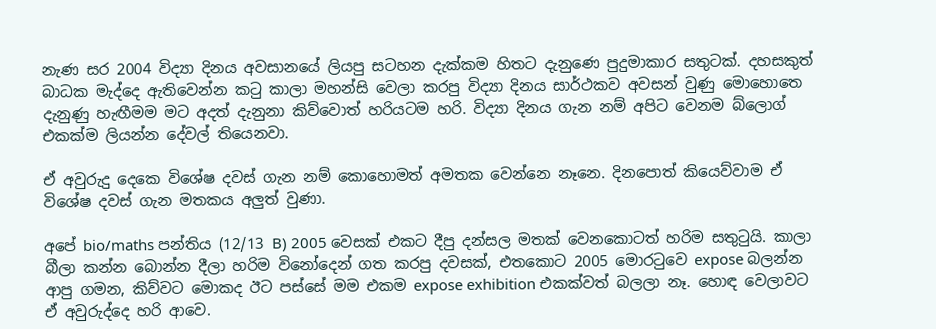නැණ සර 2004 විද්‍යා දිනය අවසානයේ ලියපු සටහන දැක්කම හිතට දැනුණෙ පුදුමාකාර සතුටක්. දහසකුත් බාධක මැද්දෙ ඇතිවෙන්න කටු කාලා මහන්සි වෙලා කරපු විද්‍යා දිනය සාර්ථකව අවසන් වුණු මොහොතෙ දැනුණු හැඟීමම මට අදත් දැනුනා කිව්වොත් හරියටම හරි. විද්‍යා දිනය ගැන නම් අපිට වෙනම බ්ලොග් එකක්ම ලියන්න දේවල් තියෙනවා.

ඒ අවුරුදු දෙකෙ විශේෂ දවස් ගැන නම් කොහොමත් අමතක වෙන්නෙ නෑනෙ. දිනපොත් කියෙව්වාම ඒ විශේෂ දවස් ගැන මතකය අලුත් වුණා.

අපේ bio/maths පන්තිය (12/13 B) 2005 වෙසක් එකට දීපු දන්සල මතක් වෙනකොටත් හරිම සතුටුයි. කාලා බීලා කන්න බොන්න දීලා හරිම විනෝදෙන් ගත කරපු දවසක්, එතකොට 2005 මොරටුවෙ expose බලන්න ආපු ගමන, කිව්වට මොකද ඊට පස්සේ මම එකම expose exhibition එකක්වත් බලලා නෑ. හොඳ වෙලාවට ඒ අවුරුද්දෙ හරි ආවෙ.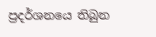ප්‍රදර්ශනයෙ තිබුන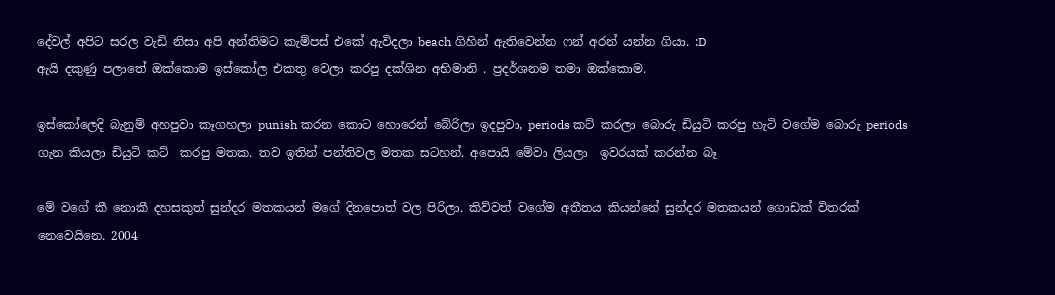දේවල් අපිට සරල වැඩි නිසා අපි අන්තිමට කැම්පස් එකේ ඇවිදලා beach ගිහින් ඇතිවෙන්න ෆන් අරන් යන්න ගියා. :D
ඇයි දකුණු පලාතේ ඔක්කොම ඉස්කෝල එකතු වෙලා කරපු දක්ශින අභිමානි . ප්‍රදර්ශනම තමා ඔක්කොම.

ඉස්කෝලෙදි බැනුම් අහපුවා කෑගහලා punish කරන කොට හොරෙන් බේරිලා ඉදපුවා, periods කට් කරලා බොරු ඩියුටි කරපු හැටි වගේම බොරු periods ගැන කියලා ඩියුටි කට්  කරපු මතක. තව ඉතින් පන්තිවල මතක සටහන්. අපොයි මේවා ලියලා  ඉවරයක් කරන්න බෑ

මේ වගේ කී නොකී දහසකුත් සුන්දර මතකයන් මගේ දිනපොත් වල පිරිලා. කිව්වත් වගේම අතීතය කියන්නේ සුන්දර මතකයන් ගොඩක් විතරක් නෙවෙයිනෙ. 2004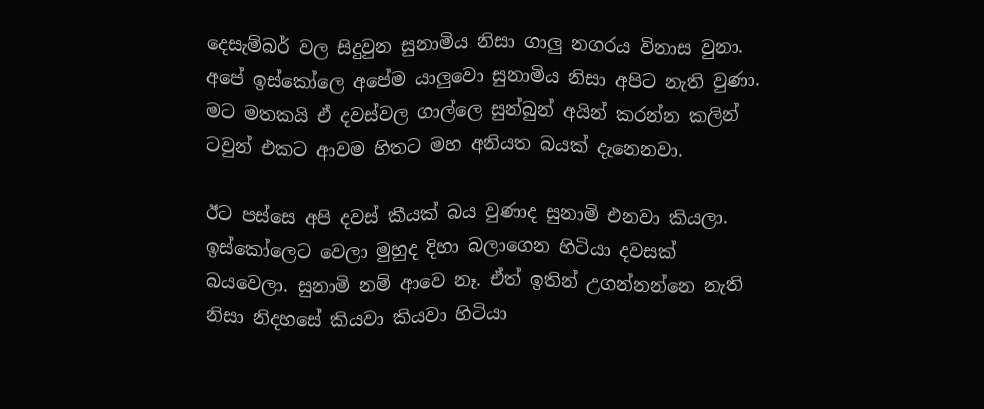දෙසැම්බර් වල සිදුවුන සුනාමිය නිසා ගාලු නගරය විනාස වුනා. අපේ ඉස්කෝලෙ අපේම යාලුවො සුනාමිය නිසා අපිට නැති වුණා. මට මතකයි ඒ දවස්වල ගාල්ලෙ සුන්බුන් අයින් කරන්න කලින් ටවුන් එකට ආවම හිතට මහ අනියත බයක් දැනෙනවා.

ඊට පස්සෙ අපි දවස් කීයක් බය වුණාද සුනාමි එනවා කියලා. ඉස්කෝලෙට වෙලා මුහුද දිහා බලාගෙන හිටියා දවසක් බයවෙලා. සුනාමි නම් ආවෙ නෑ. ඒත් ඉතින් උගන්නන්නෙ නැති නිසා නිදහසේ කියවා කියවා හිටියා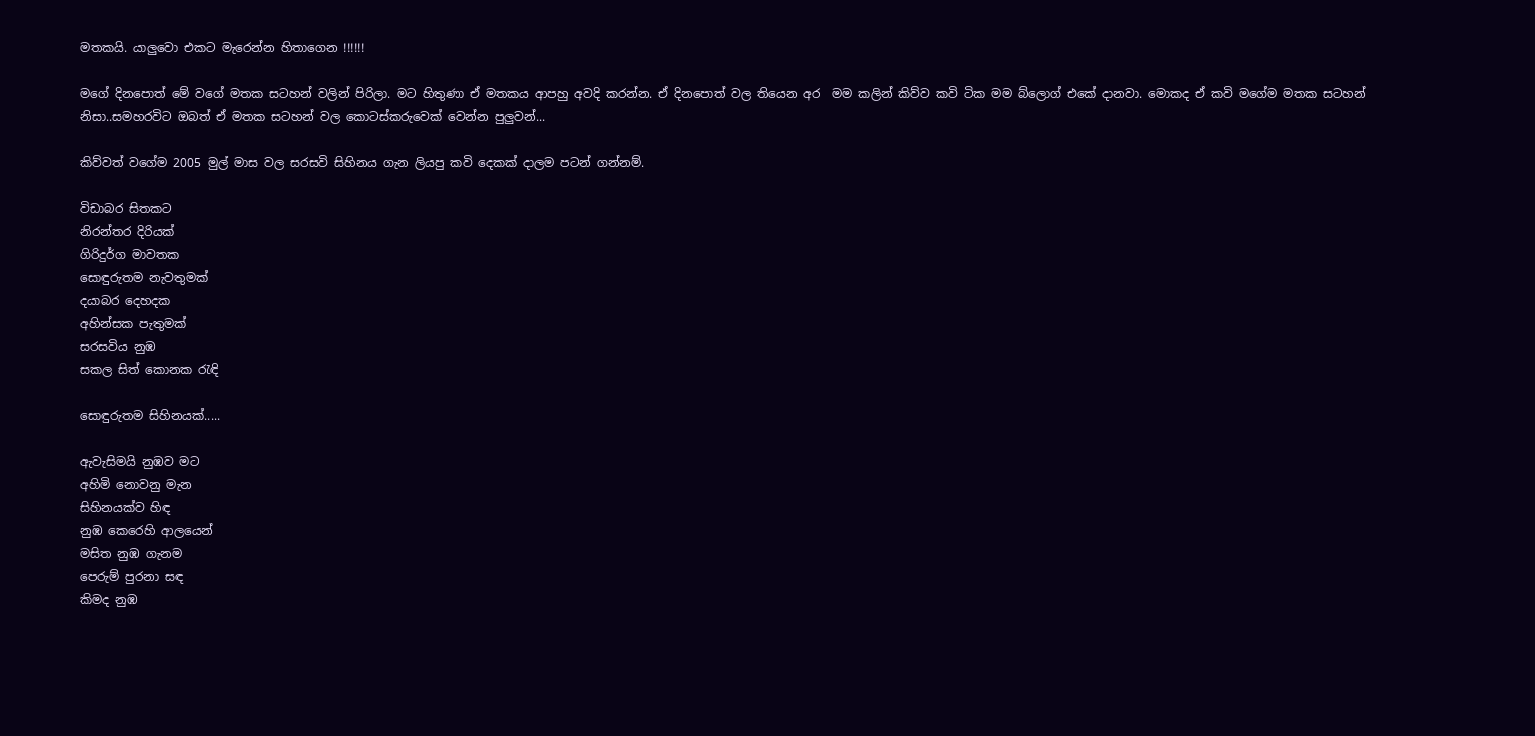මතකයි. යාලුවො එකට මැරෙන්න හිතාගෙන !!!!!!

මගේ දිනපොත් මේ වගේ මතක සටහන් වලින් පිරිලා. මට හිතුණා ඒ මතකය ආපහු අවදි කරන්න. ඒ දිනපොත් වල තියෙන අර  මම කලින් කිව්ව කවි ටික මම බ්ලොග් එකේ දානවා. මොකද ඒ කවි මගේම මතක සටහන් නිසා..සමහරවිට ඔබත් ඒ මතක සටහන් වල කොටස්කරුවෙක් වෙන්න පුලුවන්...

කිව්වත් වගේම 2005 මුල් මාස වල සරසවි සිහිනය ගැන ලියපු කවි දෙකක් දාලම පටන් ගන්නම්.

විඩාබර සිතකට
නිරන්තර දිරියක්
ගිරිදුර්ග මාවතක
සොඳුරුතම නැවතුමක්
දයාබර දෙහදක
අහින්සක පැතුමක්
සරසවිය නුඹ
සකල සිත් කොනක රැඳි

සොඳුරුතම සිහිනයක්.....

ඇවැසිමයි නුඹව මට
අහිමි නොවනු මැන
සිහිනයක්ව හිඳ
නුඹ කෙරෙහි ආලයෙන්
මසිත නුඹ ගැනම
පෙරුම් පුරනා සඳ
කිමද නුඹ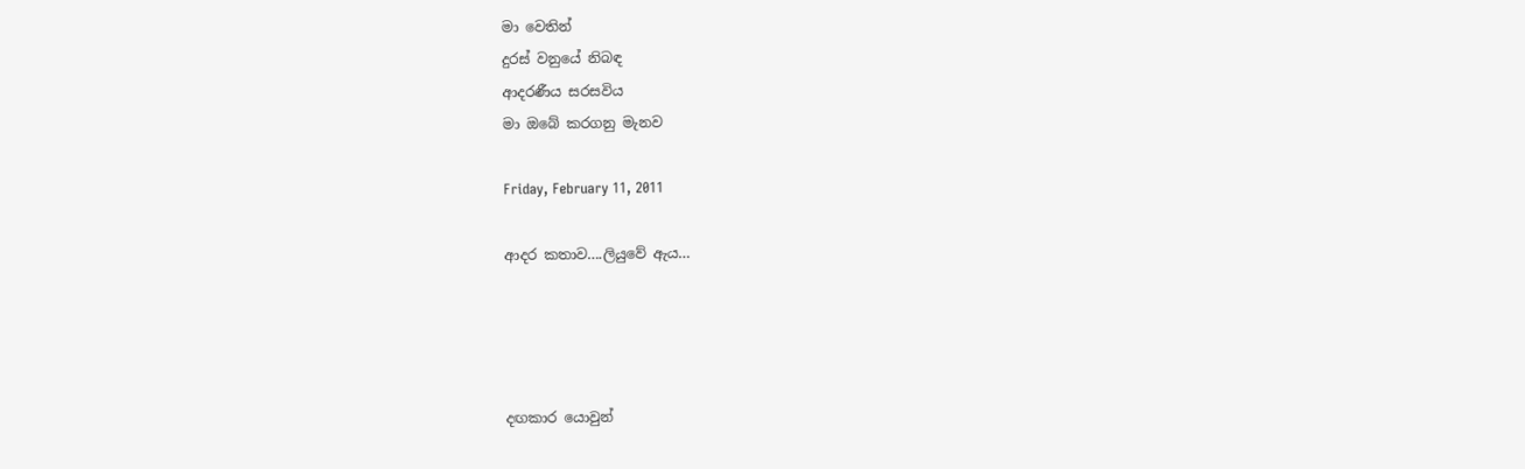මා වෙතින්
දුරස් වනුයේ නිබඳ
ආදරණීය සරසවිය
මා ඔබේ කරගනු මැනව

Friday, February 11, 2011

ආදර කතාව....ලියුවේ ඇය...




දඟකාර යොවුන්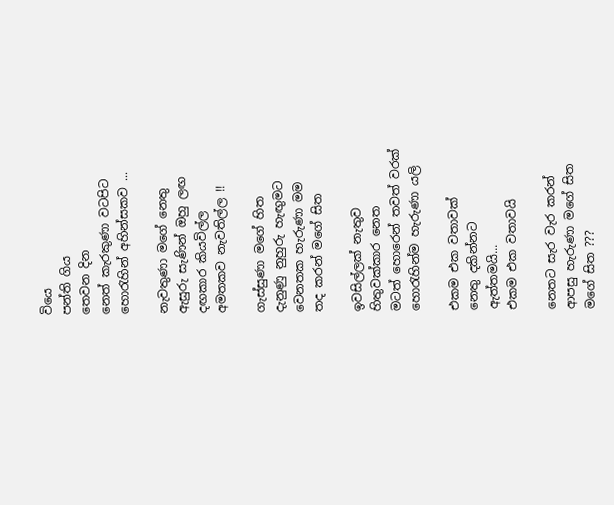වියෙ
පන්ති ගිය
තෙවන දින
නෙත් කැරකුණා වටපිට
හොරැහින් අහින්සකව ...

නැවතුණා මගේ නෙතු
ඇසුරු සැණින් ඔහු ලඟ
දඟකාර කියවිල්ල
අමතකව නැවතිල්ල !!

ගැස්සුණා මගේ හිත
දැනුණු නුහුරු හැඟුමට
වෙනතක හැරුණා මම
තද කරන් මගේ සිත

ඉවසිල්ලක් නැතුව
හිතුවක්කාර නෙත
මටත් හොරෙන් තවත් වරක්
හොරැහින්ම හැරුණා යලි

එකම එක වතාවක්
නෙතු දකින්නට
ඇත්තමයි...
එකම එක වතාවයි

නෙතට සැර වැර කරන්
ආපසු හැරුණා මගේ සිත
මගේ සිත ???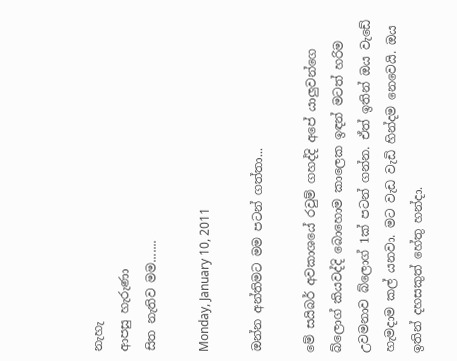නැහැ
ආපසු හැරුණා
සිත නැතිව මම.......

Monday, January 10, 2011

ඔන්න අන්තිමට මම පටන් ගත්තා...

මේ සයිබර් අවකාශයේ රවුම් ගහද්දි අපේ යාලුවන්ගෙ බ්ලොග් කියවද්දි බොහොම කාලෙක ඉඳන් මටත් හරිම උවමනාව බ්ලොග් 1ක් පටන් ගන්න. ඒත් ඉතින් ඔය වැඩේ හැමදාම කල් යනවා. මට වැඩ වැඩි හින්දම නෙවෙයි. ඔය ඉතින් දහසකුත් හේතු හන්දා.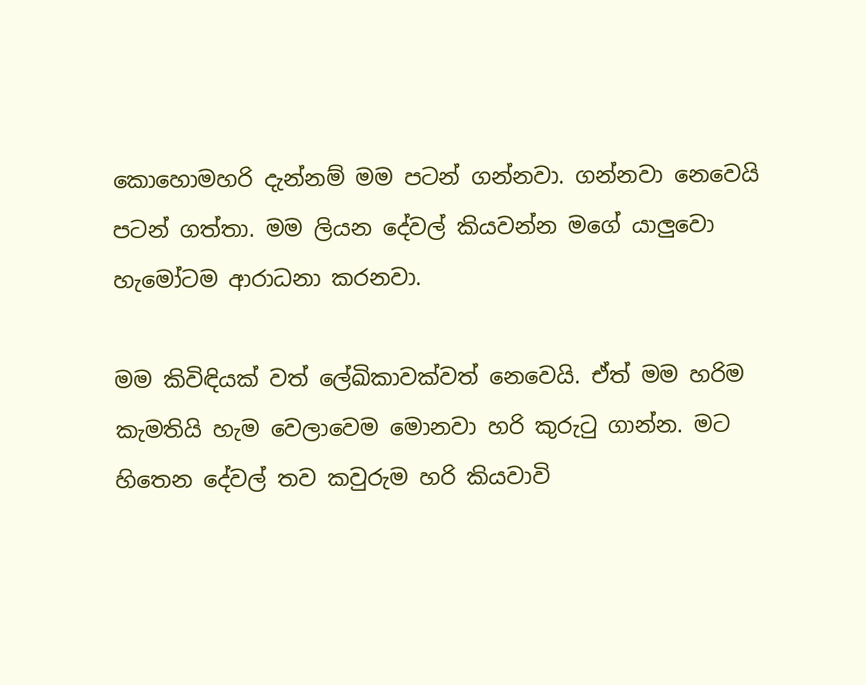කොහොමහරි දැන්නම් මම පටන් ගන්නවා. ගන්නවා නෙවෙයි පටන් ගත්තා. මම ලියන දේවල් කියවන්න මගේ යාලුවො හැමෝටම ආරාධනා කරනවා.

මම කිවිඳියක් වත් ලේඛිකාවක්වත් නෙවෙයි. ඒත් මම හරිම කැමතියි හැම වෙලාවෙම මොනවා හරි කුරුටු ගාන්න. මට හිතෙන දේවල් තව කවුරුම හරි කියවාවි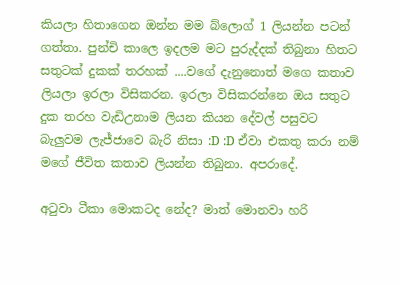කියලා හිතාගෙන ඔන්න මම බ්ලොග් 1 ලියන්න පටන් ගත්තා. පුන්චි කාලෙ ඉදලම මට පුරුද්දක් තිබුනා හිතට සතුටක් දුකක් තරහක් ....වගේ දැනුනොත් මගෙ කතාව ලියලා ඉරලා විසිකරන. ඉරලා විසිකරන්නෙ ඔය සතුට දුක තරහ වැඩිඋනාම ලියන කියන දේවල් පසුවට බැලුවම ලැජ්ජාවෙ බැරි නිසා :D :D ඒවා එකතු කරා නම් මගේ ජීවිත කතාව ලියන්න තිබුනා. අපරාදේ.

අටුවා ටීකා මොකටද නේද? මාත් මොනවා හරි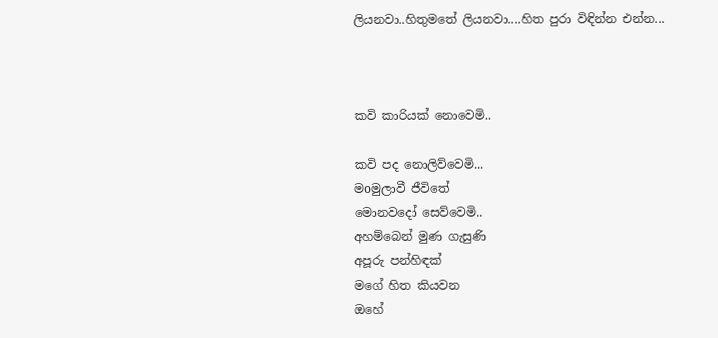ලියනවා..හිතුමතේ ලියනවා....හිත පුරා විඳින්න එන්න...



කවි කාරියක් නොවෙමි..

කවි පද නොලිව්වෙමි...
මoමුලාවී ජීවිතේ
මොනවදෝ සෙව්වෙමි..
අහම්බෙන් මුණ ගැසුණි
අපූරු පන්හිඳක්
මගේ හිත කියවන
ඔහේ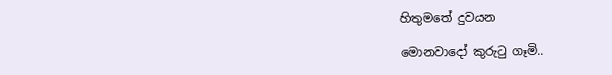හිතුමතේ දුවයන

මොනවාදෝ කුරුටු ගෑමි..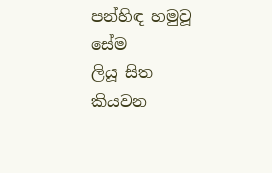පන්හිඳ හමුවූ සේම
ලියූ සිත කියවන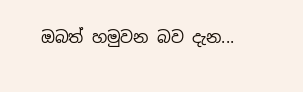ඔබත් හමුවන බව දැන...